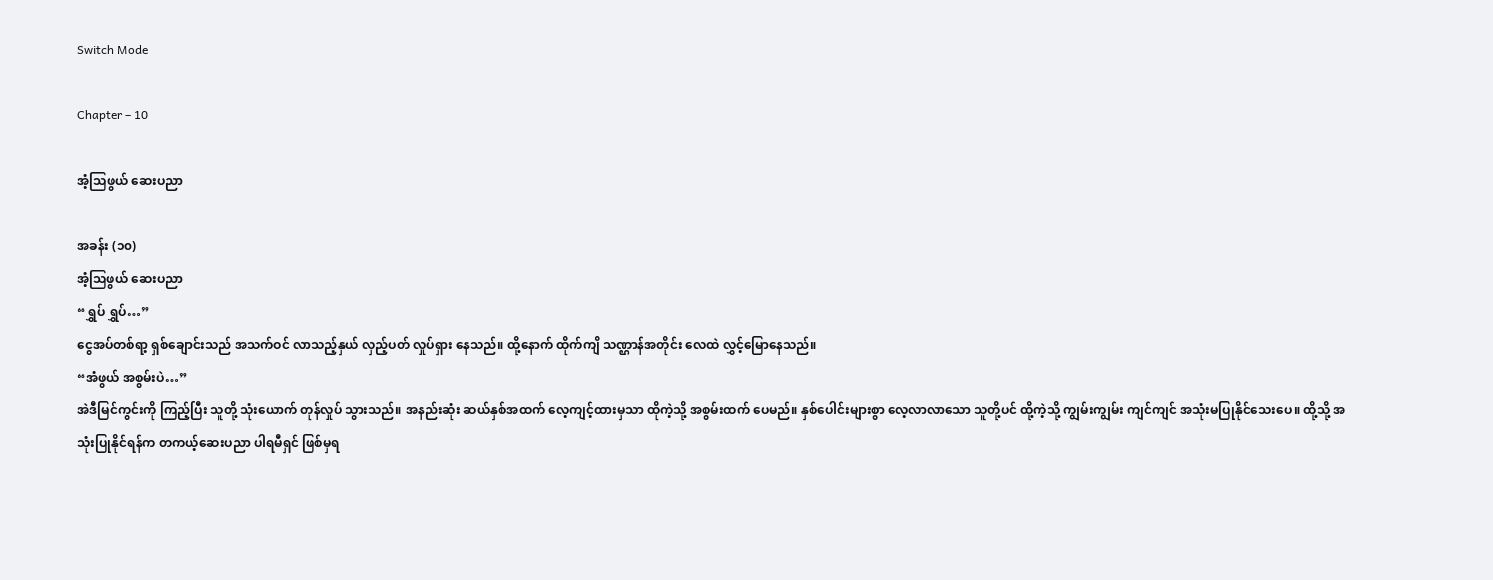Switch Mode

Chapter – 10

အံ့သြဖွယ် ဆေးပညာ

အခန်း (၁၀)
အံ့ဩဖွယ် ဆေးပညာ
“ရွှပ် ရွှပ်…”
ငွေအပ်တစ်ရာ့ ရှစ်ချောင်းသည် အသက်ဝင် လာသည့်နှယ် လှည့်ပတ် လှုပ်ရှား နေသည်။ ထို့နောက် ထိုက်ကျိ သဏ္ဌာန်အတိုင်း လေထဲ လွှင့်မြောနေသည်။
“အံဖွယ် အစွမ်းပဲ…”
အဲဒီမြင်ကွင်းကို ကြည့်ပြီး သူတို့ သုံးယောက် တုန်လှုပ် သွားသည်။ အနည်းဆုံး ဆယ်နှစ်အထက် လေ့ကျင့်ထားမှသာ ထိုကဲ့သို့ အစွမ်းထက် ပေမည်။ နှစ်ပေါင်းများစွာ လေ့လာလာသော သူတို့ပင် ထို့ကဲ့သို့ ကျွမ်းကျွမ်း ကျင်ကျင် အသုံးမပြုနိုင်သေးပေ။ ထို့သို့ အသုံးပြုနိုင်ရန်က တကယ့်ဆေးပညာ ပါရမီရှင် ဖြစ်မှရ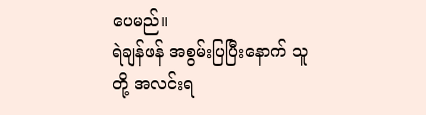ပေမည်။
ရဲချန်ဖန် အစွမ်းပြပြီးနောက် သူတို့ အလင်းရ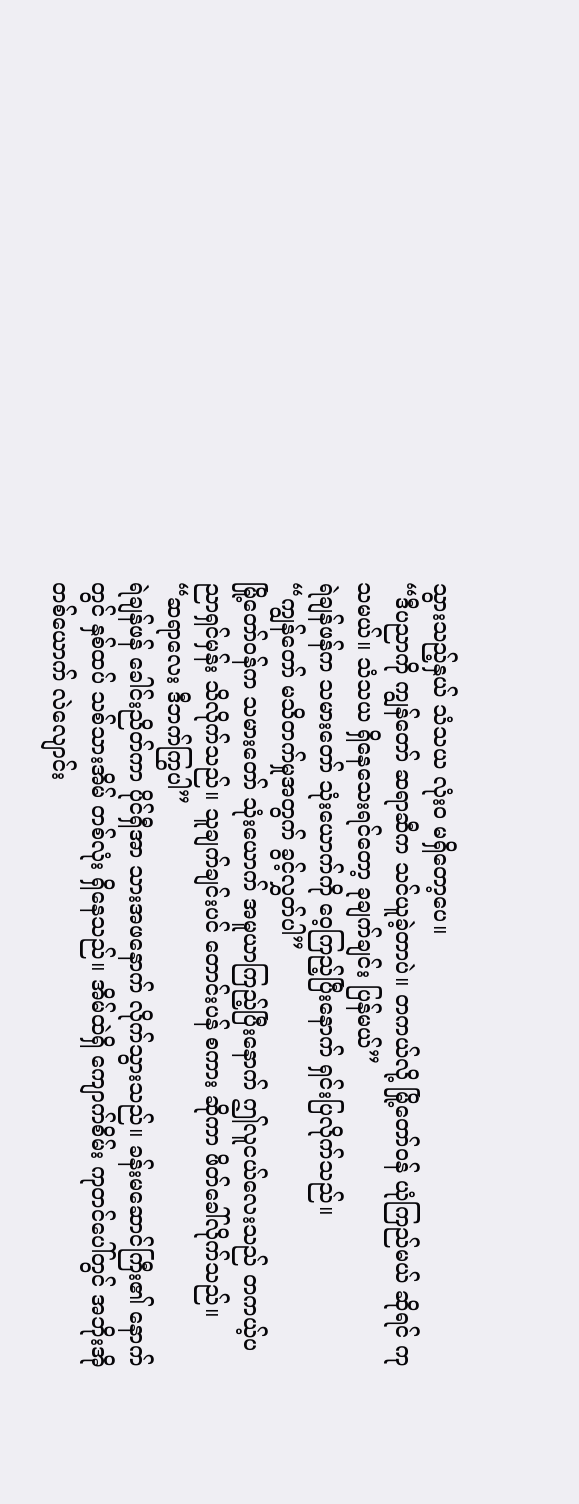သွားသည့်နှယ် သံသယ လုံးဝ မရှိတော့ပေ။
“ဒီပညာကို ကျွန်တော် ဆရာဆီက သင်ယူခဲ့တာပဲ။ တကယ်လို့ မြို့တော်ဝန် ယုံကြည်မယ် ဆိုရင် ကုသမယ်။ သံသယ ရှိနေသေးရင်တော့ ခုချက်ချင်း ပြန်မယ်”
ရဲချန်ဖန်က သမားတော် သုံးယောက်ကို ဝေ့ကြည့်ပြီးနောက် ရှင်းပြလိုက်သည်။
“ကျွန်တော် မသိတက်မှုအတွက် ခွင့်လွှတ်ပါ”
မြို့တော်ဝန်က သမားတော် သုံးယောက် အမူယာကြည့်ပြီးနောက် ဤလူငယ်လေးသည် တကယ့်ပညာရှင်မှန်း သိလိုက်သည်။ သူချက်ချင်းပင် တောင်းပန် စကား ဆိုကာ ဖိတ်ခေါ်လိုက်သည်။
“ဆရာလေး ဒီဘက်ကြွပါ”
ရဲချန်ဖန် ခေါင်းညိတ်ကာ ပိုင်ရှီအာ သားအဖနောက် လိုက်သွားသည်။ ခန်းမဆောင်ကြီး၏ နောက်တွင် နှစ်ထပ် သစ်သားအိမ် တစ်လုံး ရှိနေသည်။ အိမ်ထဲရှိ ကျောက်စိမ်း ကုတင်ပေါ်တွင် အဘိုးအို တစ်ယောက် လဲလျောင်း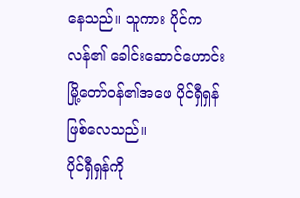နေသည်။ သူကား ပိုင်ကလန်၏ ခေါင်းဆောင်ဟောင်း မြို့တော်ဝန်၏အဖေ ပိုင်ရှီရှန် ဖြစ်လေသည်။
ပိုင်ရှီရှန်ကို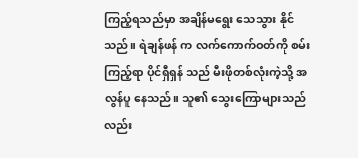ကြည့်ရသည်မှာ အချိန်မရွေး သေသွား နိုင်သည်။ ရဲချန်ဖန် က လက်ကောက်ဝတ်ကို စမ်းကြည့်ရာ ပိုင်ရှီရှန် သည် မီးဖိုတစ်လုံးကဲ့သို့ အလွန်ပူ နေသည်။ သူ၏ သွေးကြောများသည်လည်း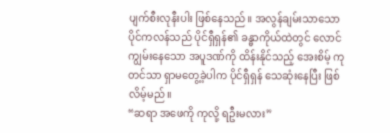ပျက်စီးလုနီးပါး ဖြစ်နေသည်။ အလွန်ချမ်းသာသော ပိုင်ကလန်သည် ပိုင်ရှီရှန်၏ ခန္ဓာကိုယ်ထဲတွင် လောင်ကျွမ်းနေသော အပူဒဏ်ကို ထိန်းနိုင်သည့် အေးစိမ့် ကုတင်သာ ရှာမတွေ့ခဲ့ပါက ပိုင်ရှီရှန် သေဆုံးနေပြီး ဖြစ်လိမ့်မည်။
“ဆရာ အဖေကို ကုလို့ ရဦးမလား”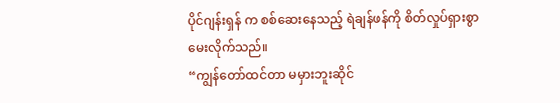ပိုင်ဂျန်းရှန် က စစ်ဆေးနေသည့် ရဲချန်ဖန်ကို စိတ်လှုပ်ရှားစွာ မေးလိုက်သည်။
“ကျွန်တော်ထင်တာ မမှားဘူးဆိုင်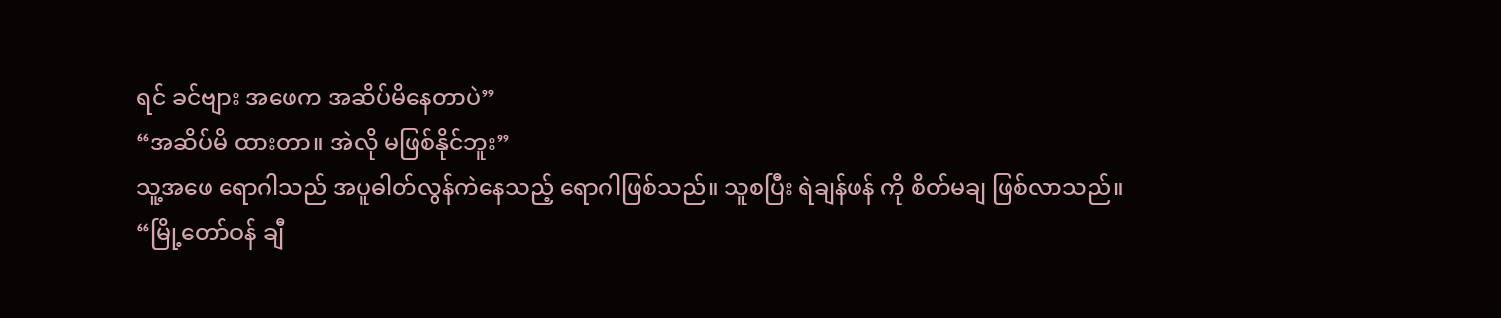ရင် ခင်ဗျား အဖေက အဆိပ်မိနေတာပဲ”
“အဆိပ်မိ ထားတာ။ အဲလို မဖြစ်နိုင်ဘူး”
သူ့အဖေ ရောဂါသည် အပူဓါတ်လွန်ကဲနေသည့် ရောဂါဖြစ်သည်။ သူစပြီး ရဲချန်ဖန် ကို စိတ်မချ ဖြစ်လာသည်။
“မြို့တော်ဝန် ချီ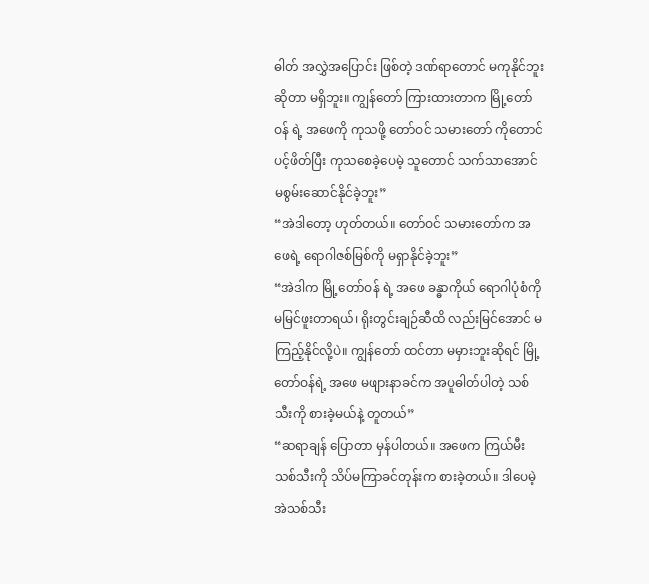ဓါတ် အလွှဲအပြောင်း ဖြစ်တဲ့ ဒဏ်ရာတောင် မကုနိုင်ဘူး ဆိုတာ မရှိဘူး။ ကျွန်တော် ကြားထားတာက မြို့တော်ဝန် ရဲ့ အဖေကို ကုသဖို့ တော်ဝင် သမားတော် ကိုတောင် ပင့်ဖိတ်ပြီး ကုသစေခဲ့ပေမဲ့ သူတောင် သက်သာအောင် မစွမ်းဆောင်နိုင်ခဲ့ဘူး”
“အဲဒါတော့ ဟုတ်တယ်။ တော်ဝင် သမားတော်က အဖေရဲ့ ရောဂါဇစ်မြစ်ကို မရှာနိုင်ခဲ့ဘူး”
“အဲဒါက မြို့တော်ဝန် ရဲ့ အဖေ ခန္ဓာကိုယ် ရောဂါပုံစံကို မမြင်ဖူးတာရယ်၊ ရိုးတွင်းချဉ်ဆီထိ လည်းမြင်အောင် မကြည့်နိုင်လို့ပဲ။ ကျွန်တော် ထင်တာ မမှားဘူးဆိုရင် မြို့တော်ဝန်ရဲ့ အဖေ မဖျားနာခင်က အပူဓါတ်ပါတဲ့ သစ်သီးကို စားခဲ့မယ်နဲ့ တူတယ်”
“ဆရာချန် ပြောတာ မှန်ပါတယ်။ အဖေက ကြယ်မီး သစ်သီးကို သိပ်မကြာခင်တုန်းက စားခဲ့တယ်။ ဒါပေမဲ့ အဲသစ်သီး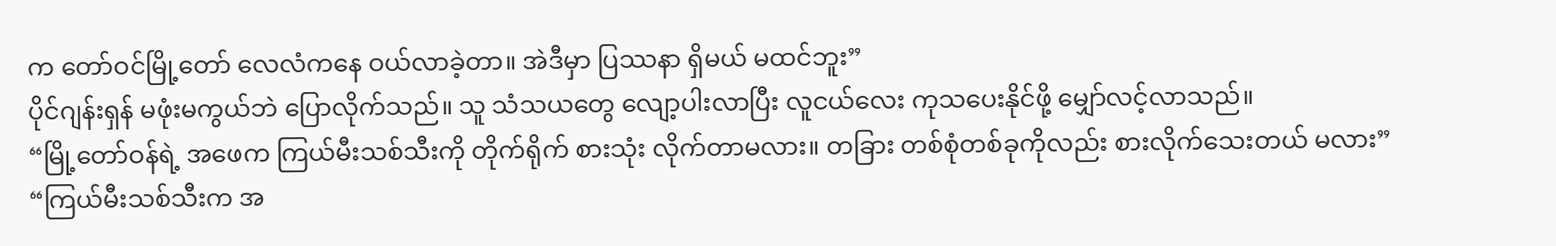က တော်ဝင်မြို့တော် လေလံကနေ ဝယ်လာခဲ့တာ။ အဲဒီမှာ ပြဿနာ ရှိမယ် မထင်ဘူး”
ပိုင်ဂျန်းရှန် မဖုံးမကွယ်ဘဲ ပြောလိုက်သည်။ သူ သံသယတွေ လျော့ပါးလာပြီး လူငယ်လေး ကုသပေးနိုင်ဖို့ မျှော်လင့်လာသည်။
“မြို့တော်ဝန်ရဲ့ အဖေက ကြယ်မီးသစ်သီးကို တိုက်ရိုက် စားသုံး လိုက်တာမလား။ တခြား တစ်စုံတစ်ခုကိုလည်း စားလိုက်သေးတယ် မလား”
“ကြယ်မီးသစ်သီးက အ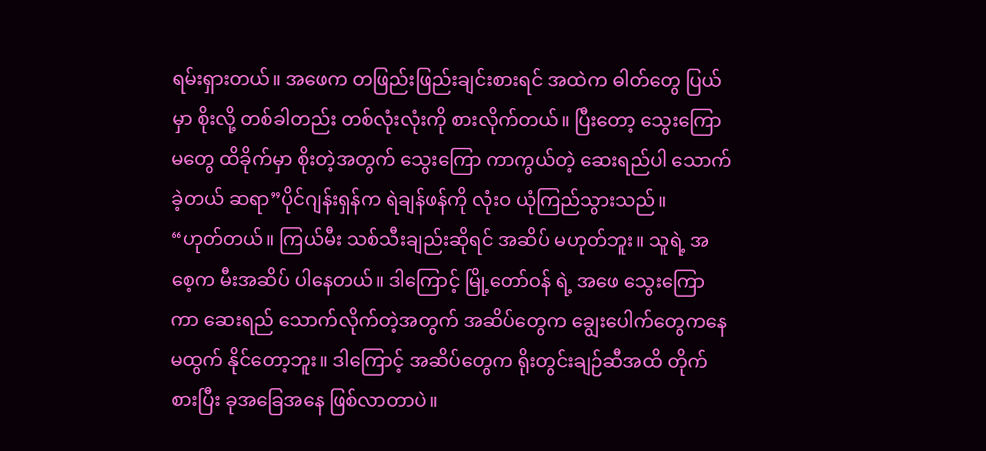ရမ်းရှားတယ်။ အဖေက တဖြည်းဖြည်းချင်းစားရင် အထဲက ဓါတ်တွေ ပြယ်မှာ စိုးလို့ တစ်ခါတည်း တစ်လုံးလုံးကို စားလိုက်တယ်။ ပြီးတော့ သွေးကြောမတွေ ထိခိုက်မှာ စိုးတဲ့အတွက် သွေးကြော ကာကွယ်တဲ့ ဆေးရည်ပါ သောက်ခဲ့တယ် ဆရာ”ပိုင်ဂျန်းရှန်က ရဲချန်ဖန်ကို လုံးဝ ယုံကြည်သွားသည်။
“ဟုတ်တယ်။ ကြယ်မီး သစ်သီးချည်းဆိုရင် အဆိပ် မဟုတ်ဘူး။ သူရဲ့ အစေ့က မီးအဆိပ် ပါနေတယ်။ ဒါကြောင့် မြို့တော်ဝန် ရဲ့ အဖေ သွေးကြောကာ ဆေးရည် သောက်လိုက်တဲ့အတွက် အဆိပ်တွေက ချွေးပေါက်တွေကနေ မထွက် နိုင်တော့ဘူး။ ဒါကြောင့် အဆိပ်တွေက ရိုးတွင်းချဉ်ဆီအထိ တိုက်စားပြီး ခုအခြေအနေ ဖြစ်လာတာပဲ။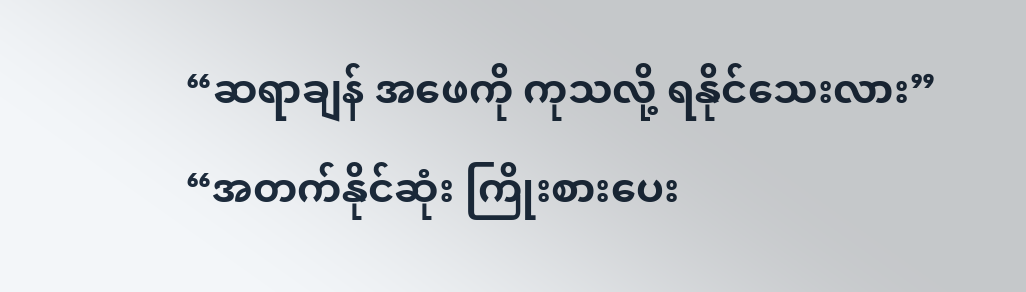“ဆရာချန် အဖေကို ကုသလို့ ရနိုင်သေးလား”
“အတက်နိုင်ဆုံး ကြိုးစားပေး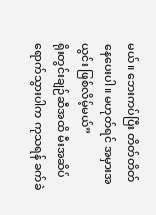မယ်။ ဘေးကပ်ပြီး တိတ်တိတ် နေပေးပါ။ မဟုတ်ရင် အမှားအယွင်း ဖြစ်လိမ့်မယ်”
ရိုးတွင်းချဉ်ဆီအထိ မီးအဆိပ် ရောက်သွားပါက ကုသရန် ခက်ခဲ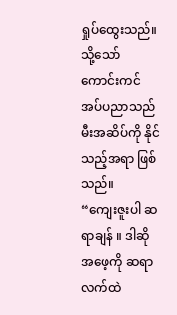ရှုပ်ထွေးသည်။ သို့သော် ကောင်းကင် အပ်ပညာသည် မီးအဆိပ်ကို နိုင်သည့်အရာ ဖြစ်သည်။
“ကျေးဇူးပါ ဆရာချန် ။ ဒါဆိုအဖေ့ကို ဆရာလက်ထဲ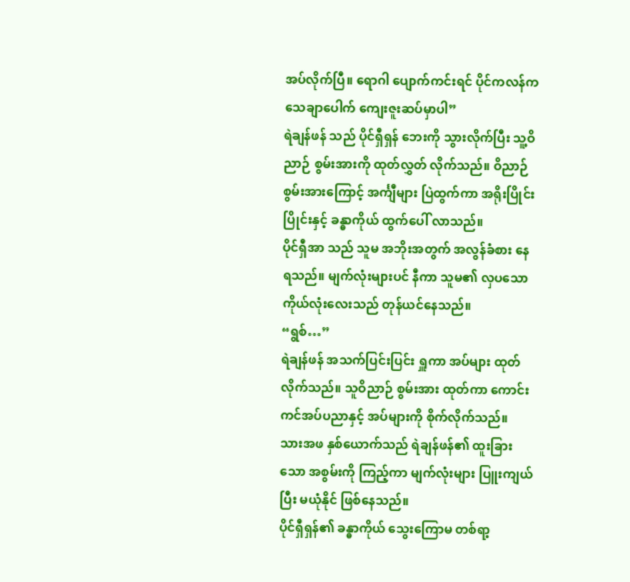အပ်လိုက်ပြီ။ ရောဂါ ပျောက်ကင်းရင် ပိုင်ကလန်က သေချာပေါက် ကျေးဇူးဆပ်မှာပါ”
ရဲချန်ဖန် သည် ပိုင်ရှီရှန် ဘေးကို သွားလိုက်ပြီး သူ့ဝိညာဉ် စွမ်းအားကို ထုတ်လွှတ် လိုက်သည်။ ဝိညာဉ် စွမ်းအားကြောင့် အင်္ကျီများ ပြဲထွက်ကာ အရိုးပြိုင်းပြိုင်းနှင့် ခန္ဓာကိုယ် ထွက်ပေါ် လာသည်။
ပိုင်ရှီအာ သည် သူမ အဘိုးအတွက် အလွန်ခံစား နေရသည်။ မျက်လုံးများပင် နီကာ သူမ၏ လှပသော ကိုယ်လုံးလေးသည် တုန်ယင်နေသည်။
“ရွစ်…”
ရဲချန်ဖန် အသက်ပြင်းပြင်း ရှူကာ အပ်များ ထုတ်လိုက်သည်။ သူဝိညာဉ် စွမ်းအား ထုတ်ကာ ကောင်းကင်အပ်ပညာနှင့် အပ်များကို စိုက်လိုက်သည်။
သားအဖ နှစ်ယောက်သည် ရဲချန်ဖန်၏ ထူးခြားသော အစွမ်းကို ကြည့်ကာ မျက်လုံးများ ပြူးကျယ်ပြီး မယုံနိုင် ဖြစ်နေသည်။
ပိုင်ရှီရှန်၏ ခန္ဓာကိုယ် သွေးကြောမ တစ်ရာ့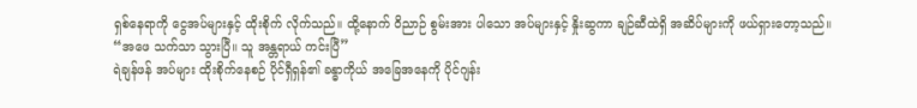ရှစ်နေရာကို ငွေအပ်များနှင့် ထိုးစိုက် လိုက်သည်။ ထို့နောက် ဝိညာဉ် စွမ်းအား ပါသော အပ်များနှင့် နှိုးဆွကာ ချဉ်ဆီထဲရှိ အဆိပ်များကို ဖယ်ရှားတော့သည်။
“အဖေ သက်သာ သွားပြီ။ သူ အန္တရာယ် ကင်းပြီ”
ရဲချန်ဖန် အပ်များ ထိုးစိုက်နေစဉ် ပိုင်ရှီရှန်၏ ခန္ဓာကိုယ် အခြေအနေကို ပိုင်ဂျန်း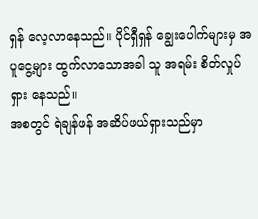ရှန် လေ့လာနေသည်။ ပိုင်ရှီရှန် ချွေးပေါက်များမှ အပူငွေ့များ ထွက်လာသောအခါ သူ အရမ်း စိတ်လှုပ်ရှား နေသည်။
အစတွင် ရဲချန်ဖန် အဆိပ်ဖယ်ရှားသည်မှာ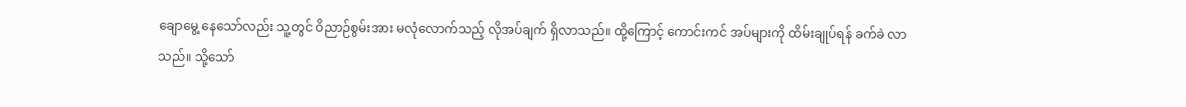ချောမွေ့ နေသော်လည်း သူ့တွင် ဝိညာဉ်စွမ်းအား မလုံလောက်သည့် လိုအပ်ချက် ရှိလာသည်။ ထို့ကြောင့် ကောင်းကင် အပ်များကို ထိမ်းချုပ်ရန် ခက်ခဲ လာသည်။ သို့သော်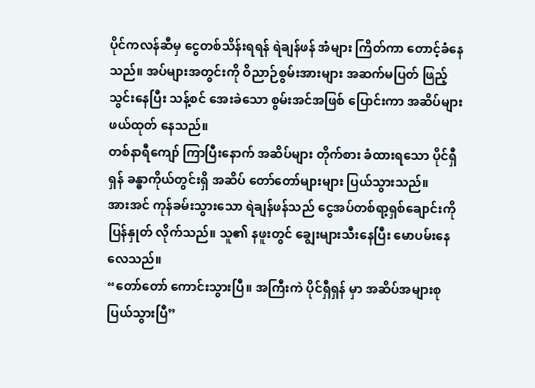ပိုင်ကလန်ဆီမှ ငွေတစ်သိန်းရရန် ရဲချန်ဖန် အံများ ကြိတ်ကာ တောင့်ခံနေသည်။ အပ်များအတွင်းကို ဝိညာဉ်စွမ်းအားများ အဆက်မပြတ် ဖြည့်သွင်းနေပြီး သန့်စင် အေးခဲသော စွမ်းအင်အဖြစ် ပြောင်းကာ အဆိပ်များ ဖယ်ထုတ် နေသည်။
တစ်နာရီကျော် ကြာပြီးနောက် အဆိပ်များ တိုက်စား ခံထားရသော ပိုင်ရှီရှန် ခန္ဓာကိုယ်တွင်းရှိ အဆိပ် တော်တော်များများ ပြယ်သွားသည်။
အားအင် ကုန်ခမ်းသွားသော ရဲချန်ဖန်သည် ငွေအပ်တစ်ရာ့ရှစ်ချောင်းကို ပြန်နှုတ် လိုက်သည်။ သူ၏ နဖူးတွင် ချွေးများသီးနေပြီး မောပမ်းနေလေသည်။
“တော်တော် ကောင်းသွားပြီ။ အကြီးကဲ ပိုင်ရှီရှန် မှာ အဆိပ်အများစု ပြယ်သွားပြီ”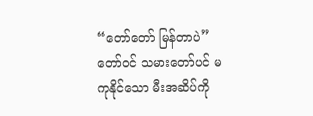“တော်တော် မြန်တာပဲ”
တော်ဝင် သမားတော်ပင် မကုနိုင်သော မီးအဆိပ်ကို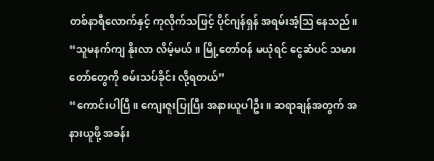တစ်နာရီလောက်နှင့် ကုလိုက်သဖြင့် ပိုင်ဂျန်ရှန် အရမ်းအံ့ဩ နေသည်။
“သူမနက်ကျ နိုးလာ လိမ့်မယ်။ မြို့တော်ဝန် မယုံရင် ငွေဆံပင် သမားတော်တွေကို စမ်းသပ်ခိုင်း လို့ရတယ်”
“ကောင်းပါပြီ။ ကျေးဇူးပြုပြီး အနားယူပါဦး ။ ဆရာချန်အတွက် အနားယူဖို့ အခန်း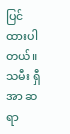ပြင် ထားပါတယ်။ သမီး ရှီအာ ဆရာ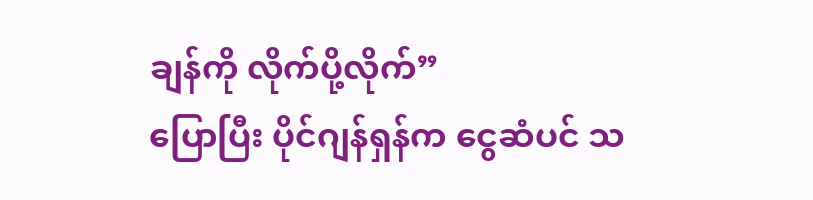ချန်ကို လိုက်ပို့လိုက်”
ပြောပြီး ပိုင်ဂျန်ရှန်က ငွေဆံပင် သ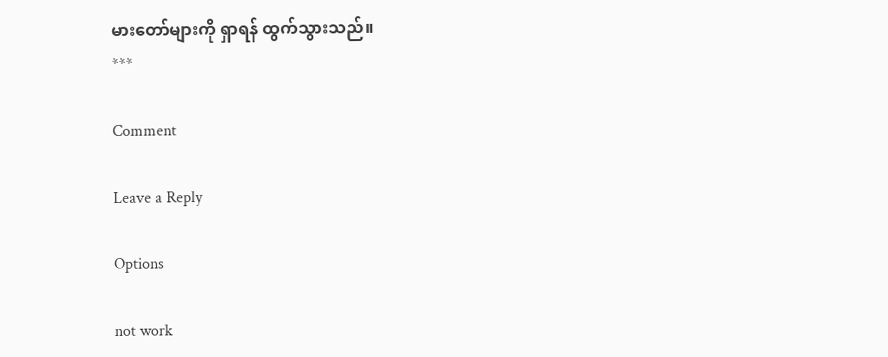မားတော်များကို ရှာရန် ထွက်သွားသည်။
***

Comment

Leave a Reply

Options

not work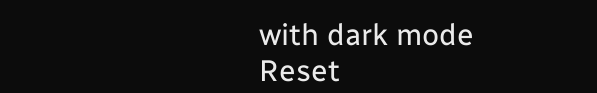with dark mode
Reset